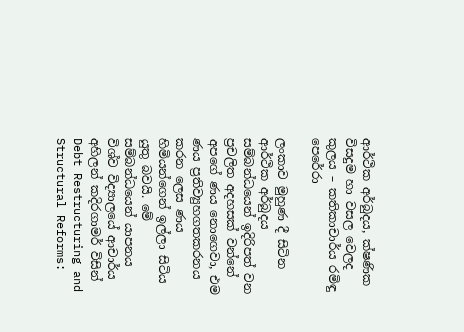ආර්ථික අර්බුදය, ක්ෂණික විසදුම හා වසල වෙලද කුලය – කතිකාචාර්ය රමිඳු පෙරේරා

ලංකාව මුහුණ දී සිටින ආර්ථික අර්බුදය සම්බන්ධයෙන් ඉදිරිපත් වන ප්‍රචලිත අදහසක් වන්නේ අපගේ ණය නොගෙවා, එම ණය ප්‍රතිව්‍යුහගතකරනය කරන ලෙස ණය හිමියන්ගෙන් ඉල්ලා සිටිය යුතු බවයි. මේ සම්බන්ධයෙන් යාපනය විශ්ව විද්‍යාලයේ ආචාර්ය අහිලන් කදිරගාමර් විසින් Debt Restructuring and Structural Reforms: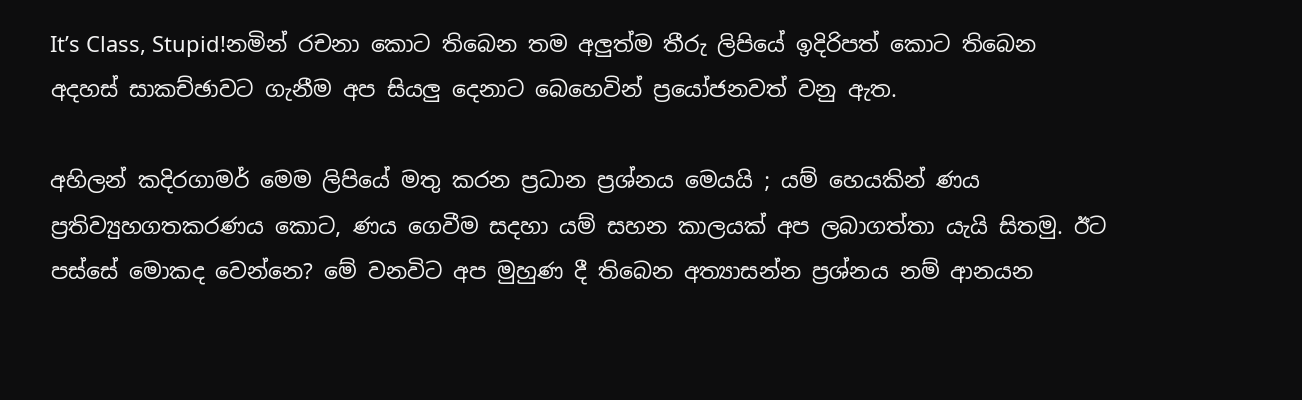It’s Class, Stupid!නමින් රචනා කොට තිබෙන තම අලුත්ම තීරු ලිපියේ ඉදිරිපත් කොට තිබෙන අදහස් සාකච්ඡාවට ගැනීම අප සියලු දෙනාට බෙහෙවින් ප්‍රයෝජනවත් වනු ඇත.

අහිලන් කදිරගාමර් මෙම ලිපියේ මතු කරන ප්‍රධාන ප්‍රශ්නය මෙයයි ; යම් හෙයකින් ණය ප්‍රතිව්‍යුහගතකරණය කොට, ණය ගෙවීම සදහා යම් සහන කාලයක් අප ලබාගත්තා යැයි සිතමු. ඊට පස්සේ මොකද වෙන්නෙ? මේ වනවිට අප මුහුණ දී තිබෙන අත්‍යාසන්න ප්‍රශ්නය නම් ආනයන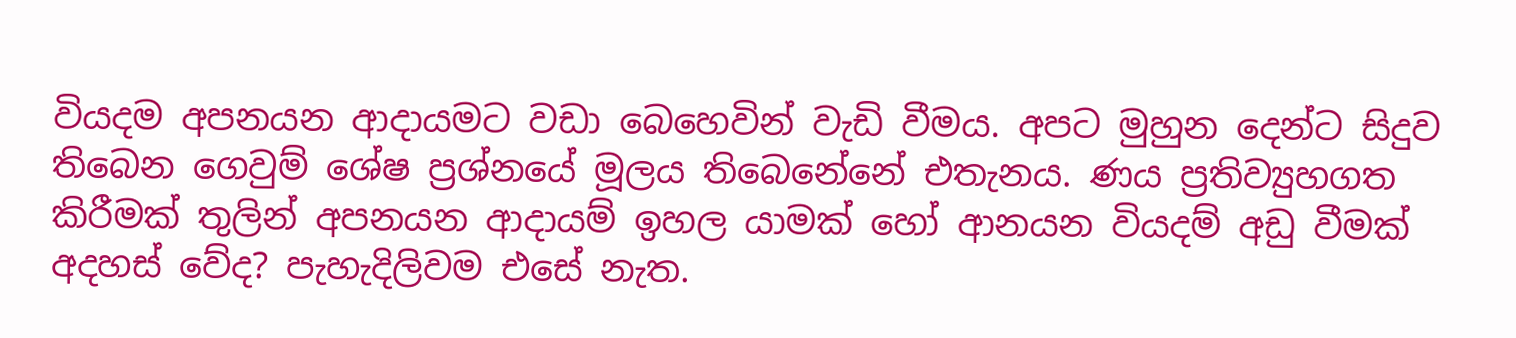වියදම අපනයන ආදායමට වඩා බෙහෙවින් වැඩි වීමය. අපට මුහුන දෙන්ට සිදුව තිබෙන ගෙවුම් ශේෂ ප්‍රශ්නයේ මූලය තිබෙනේනේ එතැනය. ණය ප්‍රතිව්‍යුහගත කිරීමක් තුලින් අපනයන ආදායම් ඉහල යාමක් හෝ ආනයන වියදම් අඩු වීමක් අදහස් වේද? පැහැදිලිවම එසේ නැත.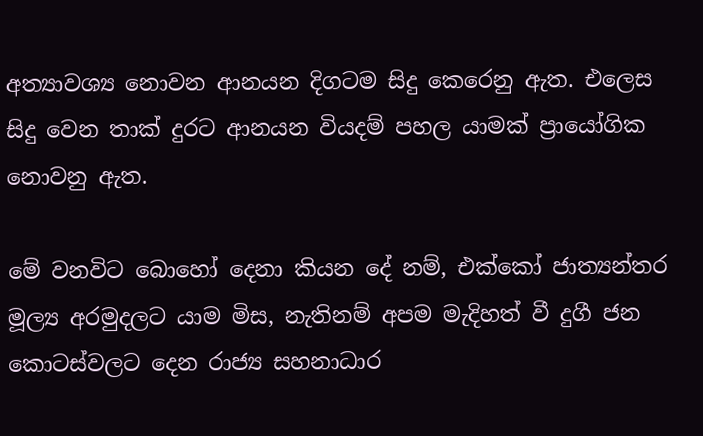අත්‍යාවශ්‍ය නොවන ආනයන දිගටම සිදු කෙරෙනු ඇත. එලෙස සිදු වෙන තාක් දුරට ආනයන වියදම් පහල යාමක් ප්‍රායෝගික නොවනු ඇත.

මේ වනවිට බොහෝ දෙනා කියන දේ නම්, එක්කෝ ජාත්‍යන්තර මූල්‍ය අරමුදලට යාම මිස, නැතිනම් අපම මැදිහත් වී දුගී ජන කොටස්වලට දෙන රාජ්‍ය සහනාධාර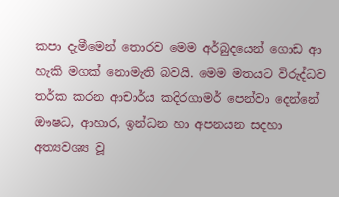කපා දැමීමෙන් තොරව මෙම අර්බුදයෙන් ගොඩ ආ හැකි මගක් නොමැති බවයි. මෙම මතයට විරුද්ධව තර්ක කරන ආචාර්ය කදිරගාමර් පෙන්වා දෙන්නේ ඖෂධ, ආහාර, ඉන්ධන හා අපනයන සදහා අත්‍යවශ්‍ය වූ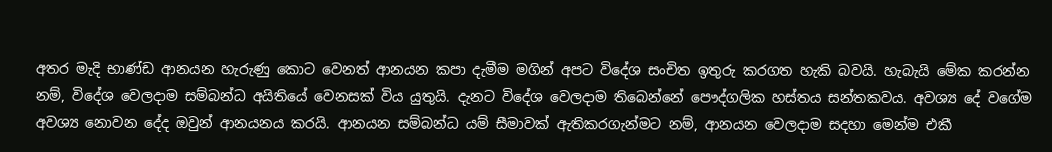අතර මැදි භාණ්ඩ ආනයන හැරුණු කොට වෙනත් ආනයන කපා දැමීම මගින් අපට විදේශ සංචිත ඉතුරු කරගත හැකි බවයි. හැබැයි මේක කරන්න නම්, විදේශ වෙලදාම සම්බන්ධ අයිතියේ වෙනසක් විය යුතුයි. දැනට විදේශ වෙලදාම තිබෙන්නේ පෞද්ගලික හස්තය සන්තකවය. අවශ්‍ය දේ වගේම අවශ්‍ය නොවන දේද ඔවුන් ආනයනය කරයි. ආනයන සම්බන්ධ යම් සීමාවක් ඇතිකරගැන්මට නම්, ආනයන වෙලදාම සදහා මෙන්ම එකී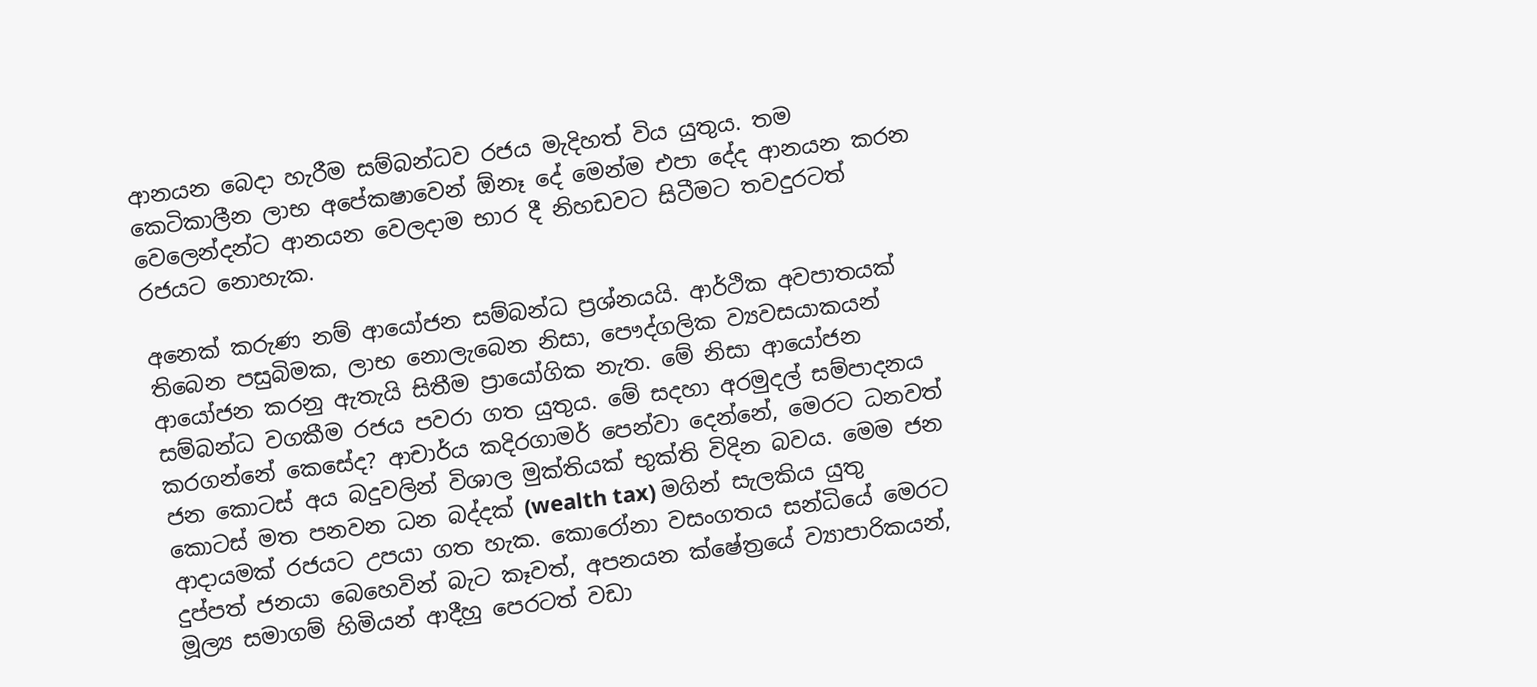ආනයන බෙදා හැරීම සම්බන්ධව රජය මැදිහත් විය යුතුය. තම කෙටිකාලීන ලාභ අපේකෂාවෙන් ඕනෑ දේ මෙන්ම එපා දේද ආනයන කරන වෙලෙන්දන්ට ආනයන වෙලදාම භාර දී නිහඩවට සිටීමට තවදුරටත් රජයට නොහැක.

අනෙක් කරුණ නම් ආයෝජන සම්බන්ධ ප්‍රශ්නයයි. ආර්ථික අවපාතයක් තිබෙන පසුබිමක, ලාභ නොලැබෙන නිසා, පෞද්ගලික ව්‍යවසයාකයන් ආයෝජන කරනු ඇතැයි සිතීම ප්‍රායෝගික නැත. මේ නිසා ආයෝජන සම්බන්ධ වගකීම රජය පවරා ගත යුතුය. මේ සදහා අරමුදල් සම්පාදනය කරගන්නේ කෙසේද? ආචාර්ය කදිරගාමර් පෙන්වා දෙන්නේ, මෙරට ධනවත් ජන කොටස් අය බදුවලින් විශාල මුක්තියක් භුක්ති විදින බවය. මෙම ජන කොටස් මත පනවන ධන බද්දක් (wealth tax) මගින් සැලකිය යුතු ආදායමක් රජයට උපයා ගත හැක. කොරෝනා වසංගතය සන්ධියේ මෙරට දුප්පත් ජනයා බෙහෙවින් බැට කෑවත්, අපනයන ක්ෂේත්‍රයේ ව්‍යාපාරිකයන්, මූල්‍ය සමාගම් හිමියන් ආදීහු පෙරටත් වඩා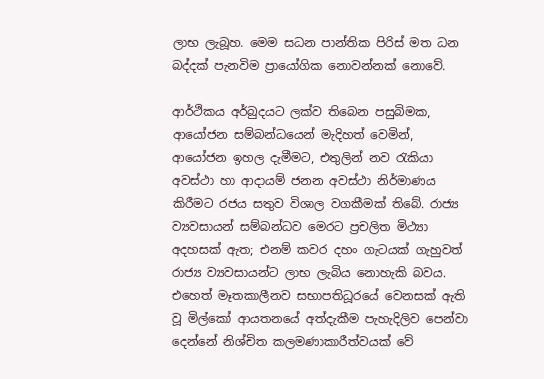ලාභ ලැබූහ. මෙම සධන පාන්තික පිරිස් මත ධන බද්දක් පැනවිම ප්‍රායෝගික නොවන්නක් නොවේ.

ආර්ථිකය අර්බුදයට ලක්ව තිබෙන පසුබිමක, ආයෝජන සම්බන්ධයෙන් මැදිහත් වෙමින්, ආයෝජන ඉහල දැමීමට, එතුලින් නව රැකියා අවස්ථා හා ආදායම් ජනන අවස්ථා නිර්මාණය කිරීමට රජය සතුව විශාල වගකීමක් තිබේ. රාජ්‍ය ව්‍යවසායන් සම්බන්ධව මෙරට ප්‍රචලිත මිථ්‍යා අදහසක් ඇත; එනම් කවර දහං ගැටයක් ගැහුවත් රාජ්‍ය ව්‍යවසායන්ට ලාභ ලැබිය නොහැකි බවය. එහෙත් මෑතකාලීනව සභාපතිධූරයේ වෙනසක් ඇති වූ මිල්කෝ ආයතනයේ අත්දැකීම පැහැදිලිව පෙන්වා දෙන්නේ නිශ්චිත කලමණාකාරීත්වයක් වේ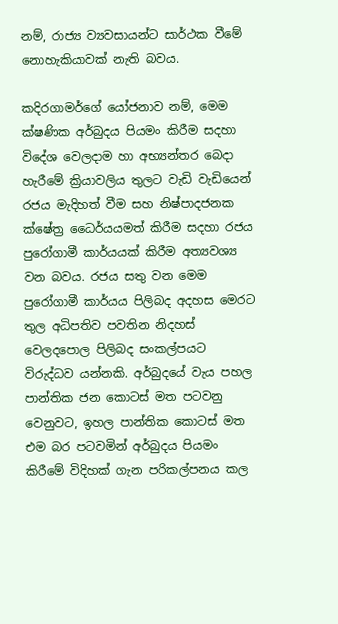නම්, රාජ්‍ය ව්‍යවසායන්ට සාර්ථක වීමේ නොහැකියාවක් නැති බවය.

කදිරගාමර්ගේ යෝජනාව නම්, මෙම ක්ෂණික අර්බුදය පියමං කිරීම සදහා විදේශ වෙලදාම හා අභ්‍යන්තර බෙදා හැරීමේ ක්‍රියාවලිය තුලට වැඩි වැඩියෙන් රජය මැදිහත් වීම සහ නිෂ්පාදජනක ක්ෂේත්‍ර ධෛර්යයමත් කිරීම සදහා රජය පුරෝගාමී කාර්යයක් කිරීම අත්‍යවශ්‍ය වන බවය. රජය සතු වන මෙම පුරෝගාමී කාර්යය පිලිබද අදහස මෙරට තුල අධිපතිව පවතින නිදහස් වෙලදපොල පිලිබද සංකල්පයට විරුද්ධව යන්නකි. අර්බුදයේ වැය පහල පාන්තික ජන කොටස් මත පටවනු වෙනුවට, ඉහල පාන්තික කොටස් මත එම බර පටවමින් අර්බුදය පියමං කිරීමේ විදිහක් ගැන පරිකල්පනය කල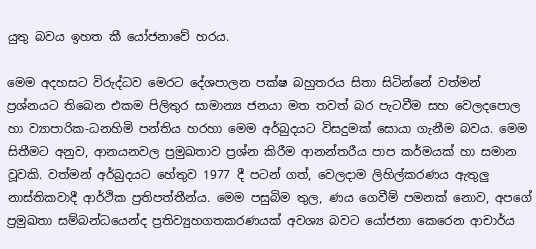යුතු බවය ඉහත කී යෝජනාවේ හරය.

මෙම අදහසට විරුද්ධව මෙරට දේශපාලන පක්ෂ බහුතරය සිතා සිටින්නේ වත්මන් ප්‍රශ්නයට තිබෙන එකම පිලිතුර සාමාන්‍ය ජනයා මත තවත් බර පැටවීම සහ වෙලදපොල හා ව්‍යාපාරික-ධනහිමි පන්තිය හරහා මෙම අර්බුදයට විසදුමක් සොයා ගැනීම බවය. මෙම සිතීමට අනුව, ආනයනවල ප්‍රමුඛතාව ප්‍රශ්න කිරීම ආනන්තරීය පාප කර්මයක් හා සමාන වූවකි. වත්මන් අර්බුදයට හේතුව 1977 දී පටන් ගත්, වෙලදාම ලිහිල්කරණය ඇතුලු නාස්තිකවාදී ආර්ථික ප්‍රතිපත්තීන්ය. මෙම පසුබිම තුල, ණය ගෙවීම් පමනක් නොව, අපගේ ප්‍රමුඛතා සම්බන්ධයෙන්ද ප්‍රතිව්‍යුහගතකරණයක් අවශ්‍ය බවට යෝජනා කෙරෙන ආචාර්ය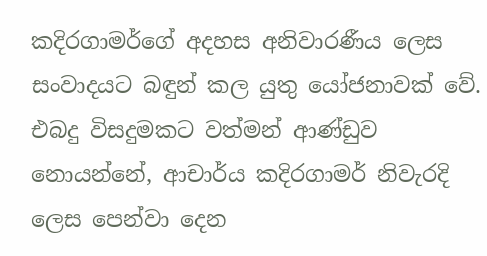කදිරගාමර්ගේ අදහස අනිවාරණීය ලෙස සංවාදයට බඳුන් කල යුතු යෝජනාවක් වේ. එබදු විසදුමකට වත්මන් ආණ්ඩුව නොයන්නේ, ආචාර්ය කදිරගාමර් නිවැරදි ලෙස පෙන්වා දෙන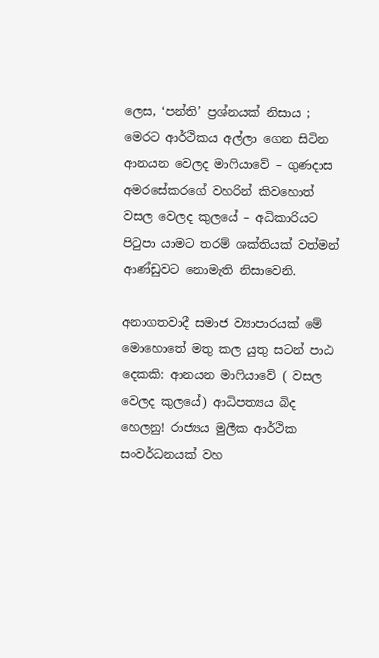ලෙස, ‘පන්ති’ ප්‍රශ්නයක් නිසාය ; මෙරට ආර්ථිකය අල්ලා ගෙන සිටින ආනයන වෙලද මාෆියාවේ – ගුණදාස අමරසේකරගේ වහරින් කිවහොත් වසල වෙලද කුලයේ – අධිකාරියට පිටුපා යාමට තරම් ශක්තියක් වත්මන් ආණ්ඩුවට නොමැති නිසාවෙනි.

අනාගතවාදී සමාජ ව්‍යාපාරයක් මේ මොහොතේ මතු කල යුතු සටන් පාඨ දෙකකි: ආනයන මාෆියාවේ ( වසල වෙලද කුලයේ) ආධිපත්‍යය බිද හෙලනු! රාජ්‍යය මුලීක ආර්ථික සංවර්ධනයක් වහ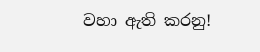වහා ඇති කරනු!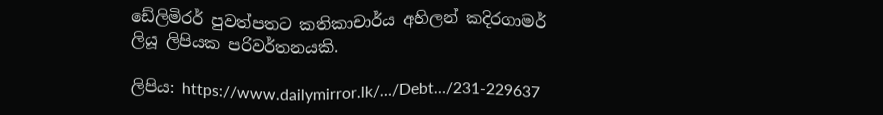ඩේලිමිරර් පුවත්පතට කතිකාචාර්ය අහිලන් කදිරගාමර් ලියූ ලිපියක පරිවර්තනයකි.

ලිපිය: https://www.dailymirror.lk/…/Debt…/231-229637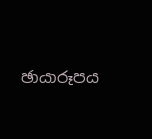ඡායාරූපය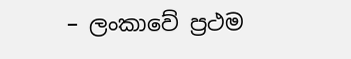– ලංකාවේ ප්‍රථම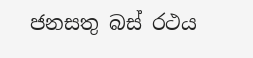ජනසතු බස් රථය